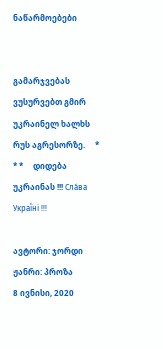ნაწარმოებები


გამარჯვებას ვუსურვებთ გმირ უკრაინელ ხალხს რუს აგრესორზე.     * * *     დიდება უკრაინას !!! Сла́ва Украї́ні !!!

ავტორი: ჯორდი
ჟანრი: პროზა
8 ივნისი, 2020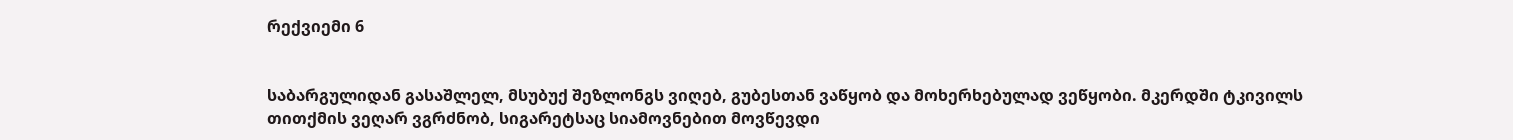რექვიემი 6


საბარგულიდან გასაშლელ, მსუბუქ შეზლონგს ვიღებ, გუბესთან ვაწყობ და მოხერხებულად ვეწყობი. მკერდში ტკივილს თითქმის ვეღარ ვგრძნობ, სიგარეტსაც სიამოვნებით მოვწევდი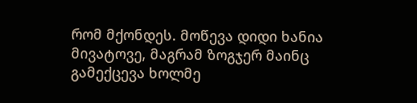რომ მქონდეს. მოწევა დიდი ხანია მივატოვე, მაგრამ ზოგჯერ მაინც გამექცევა ხოლმე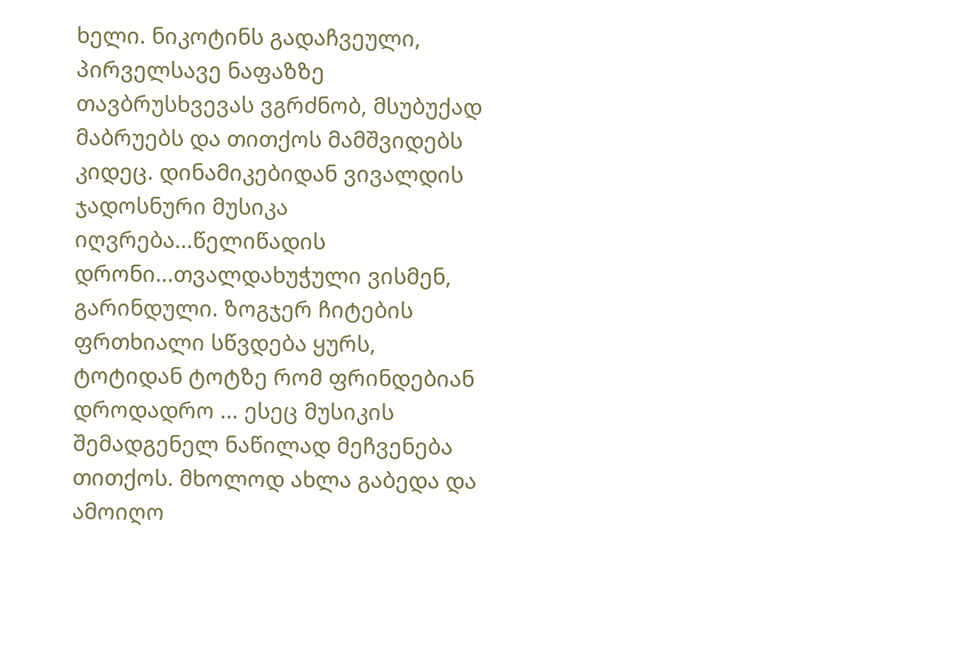ხელი. ნიკოტინს გადაჩვეული, პირველსავე ნაფაზზე თავბრუსხვევას ვგრძნობ, მსუბუქად მაბრუებს და თითქოს მამშვიდებს კიდეც. დინამიკებიდან ვივალდის ჯადოსნური მუსიკა იღვრება...წელიწადის დრონი...თვალდახუჭული ვისმენ, გარინდული. ზოგჯერ ჩიტების ფრთხიალი სწვდება ყურს, ტოტიდან ტოტზე რომ ფრინდებიან დროდადრო ... ესეც მუსიკის შემადგენელ ნაწილად მეჩვენება თითქოს. მხოლოდ ახლა გაბედა და ამოიღო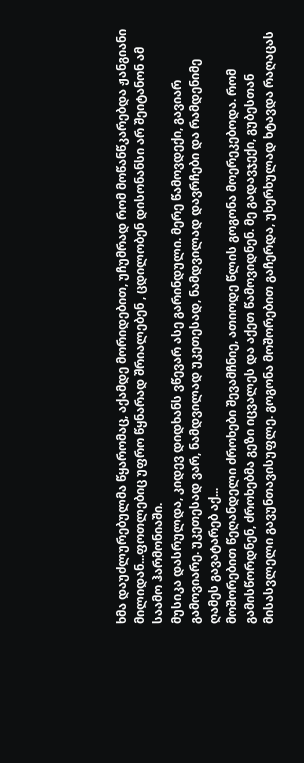ხმა დაუძლურებულმა წყარომაც, აქამდე მორიდებით, უჩუმრად რომ მოწანწკარებდა ჟანგიანი მილიდან...ფოთლებიც უფრო წყნარად შრიალებენ , ცდილობენ დისონანსი არ შეიტანონ ამ საამო ჰარმონიაში.
მუსიკა დასრულდა, კიდევ დიდხანს ვწევარ ასე გარინდული. მერე წამოვდექი, გავიარ გამოვიარე. უკეთესად ვარ, ნამდვილად უკეთესად, ნამდვილად დავრჩები და რამდენიმე ღამეს გავატარებ აქ...
მოშორებით წეღანდელი ძროხები შევამჩნიე, ათიოდე წლის გოგონა მოერეკებოდა. რომ გამისწორდნენ, ძროხებმა გეზი იცვალეს და აქეთ წამოვიდნენ. მე გადავჯექი, გუბესთან მისასვლელი გავუნთავისუფლე. გოგონა მოშორებით გაჩერდა, უხერხულად ხტავდა რაღაცას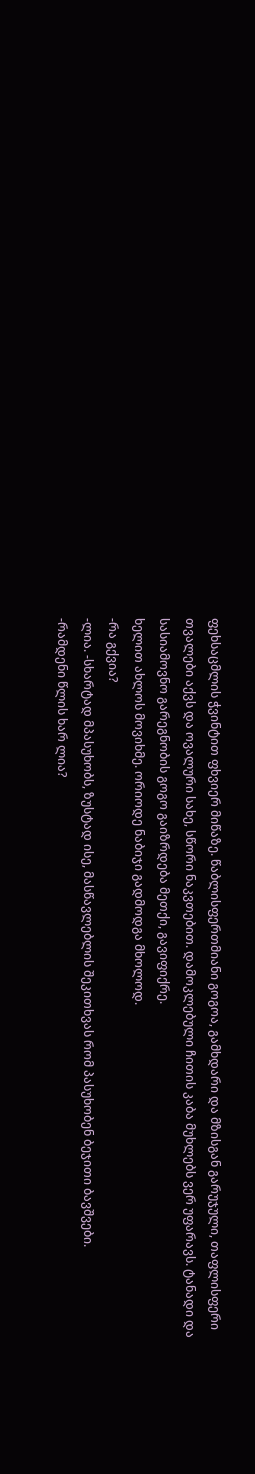ფეხსაცმლის ჭვინტით ფხვიერ მიწაზე. წაბლისფერთმიანი გოგოა, გამხდარი და მზისგან გარუჯული, თაფლისფერი თვალები აქვს და ოვალური სახე, სწორი ნაკვთებით. დამოკლებული ჩითის კაბა მუხლებს ვერ უფარავს. ტანადი და სასიამოვნო გარეგნობის გოგო გაიზრდება მეთქი, გავიფიქრე.
ხელით ახლოს მოვიხმე. ორიოდე ნაბიჯი გადმოდგა მხოლოდ.
-რა გქვია?
-ლია. -სხარტად მპასუხობს, ზუსტად ისე, მასწავლებლის შეკითხვას რომ პასუხობენ ბეჯითი ბავშვები.
-რამდენი წლის ხარ ლია?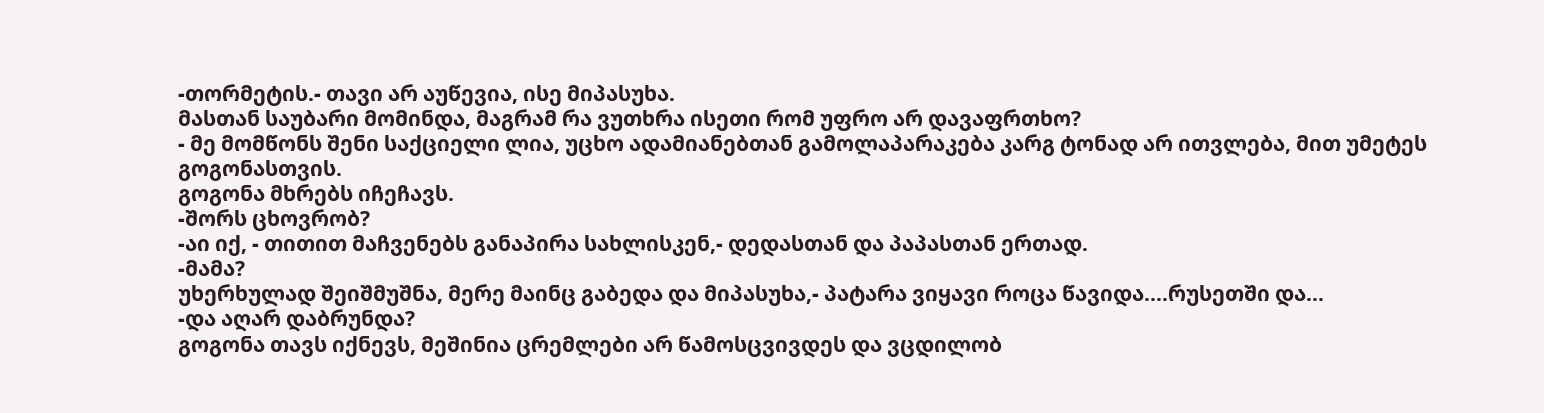-თორმეტის.- თავი არ აუწევია, ისე მიპასუხა.
მასთან საუბარი მომინდა, მაგრამ რა ვუთხრა ისეთი რომ უფრო არ დავაფრთხო?
- მე მომწონს შენი საქციელი ლია, უცხო ადამიანებთან გამოლაპარაკება კარგ ტონად არ ითვლება, მით უმეტეს გოგონასთვის.
გოგონა მხრებს იჩეჩავს.
-შორს ცხოვრობ?
-აი იქ, - თითით მაჩვენებს განაპირა სახლისკენ,- დედასთან და პაპასთან ერთად.
-მამა?
უხერხულად შეიშმუშნა, მერე მაინც გაბედა და მიპასუხა,- პატარა ვიყავი როცა წავიდა....რუსეთში და...
-და აღარ დაბრუნდა?
გოგონა თავს იქნევს, მეშინია ცრემლები არ წამოსცვივდეს და ვცდილობ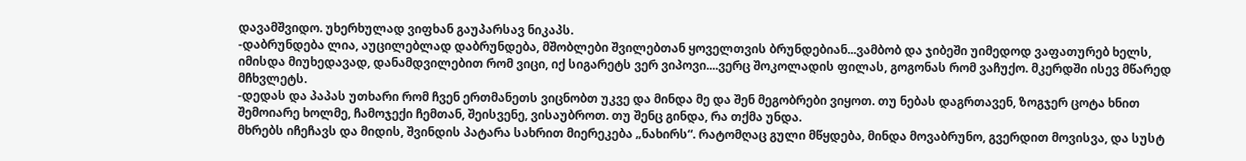დავამშვიდო. უხერხულად ვიფხან გაუპარსავ ნიკაპს.
-დაბრუნდება ლია, აუცილებლად დაბრუნდება, მშობლები შვილებთან ყოველთვის ბრუნდებიან...ვამბობ და ჯიბეში უიმედოდ ვაფათურებ ხელს, იმისდა მიუხედავად, დანამდვილებით რომ ვიცი, იქ სიგარეტს ვერ ვიპოვი....ვერც შოკოლადის ფილას, გოგონას რომ ვაჩუქო. მკერდში ისევ მწარედ მჩხვლეტს.
-დედას და პაპას უთხარი რომ ჩვენ ერთმანეთს ვიცნობთ უკვე და მინდა მე და შენ მეგობრები ვიყოთ. თუ ნებას დაგრთავენ, ზოგჯერ ცოტა ხნით შემოიარე ხოლმე, ჩამოჯექი ჩემთან, შეისვენე, ვისაუბროთ. თუ შენც გინდა, რა თქმა უნდა.
მხრებს იჩეჩავს და მიდის, შვინდის პატარა სახრით მიერეკება „ნახირს“. რატომღაც გული მწყდება, მინდა მოვაბრუნო, გვერდით მოვისვა, და სუსტ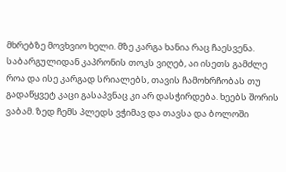მხრებზე მოვხვიო ხელი. მზე კარგა ხანია რაც ჩაესვენა. საბარგულიდან კაპრონის თოკს ვიღებ, აი ისეთს გამძლე როა და ისე კარგად სრიალებს, თავის ჩამოხრჩობას თუ გადაწყვეტ კაცი გასაპვნაც კი არ დასჭირდება. ხეებს შორის ვაბამ. ზედ ჩემს პლედს ვჭიმავ და თავსა და ბოლოში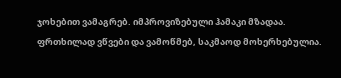ჯოხებით ვამაგრებ. იმპროვიზებული ჰამაკი მზადაა. ფრთხილად ვწვები და ვამოწმებ, საკმაოდ მოხერხებულია.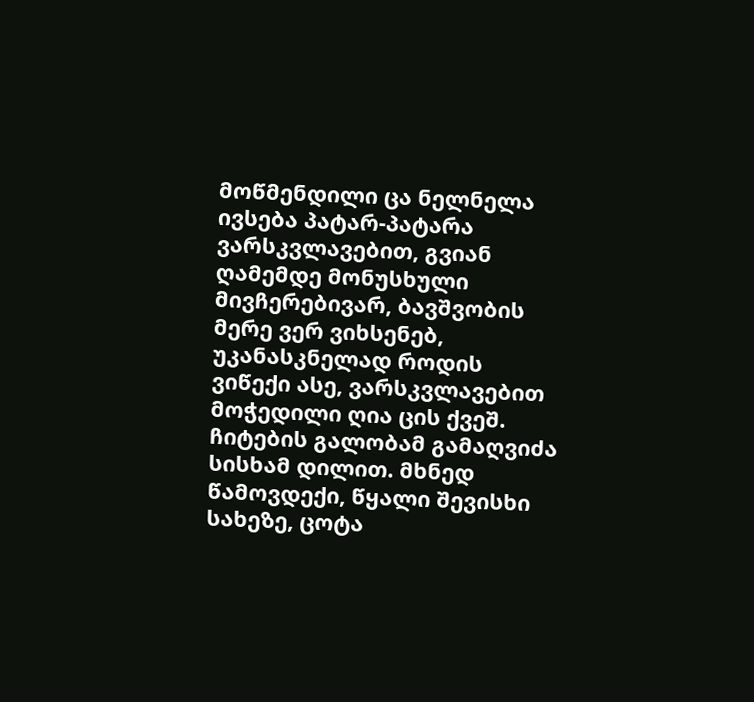მოწმენდილი ცა ნელნელა ივსება პატარ-პატარა ვარსკვლავებით, გვიან ღამემდე მონუსხული მივჩერებივარ, ბავშვობის მერე ვერ ვიხსენებ, უკანასკნელად როდის ვიწექი ასე, ვარსკვლავებით მოჭედილი ღია ცის ქვეშ.
ჩიტების გალობამ გამაღვიძა სისხამ დილით. მხნედ წამოვდექი, წყალი შევისხი სახეზე, ცოტა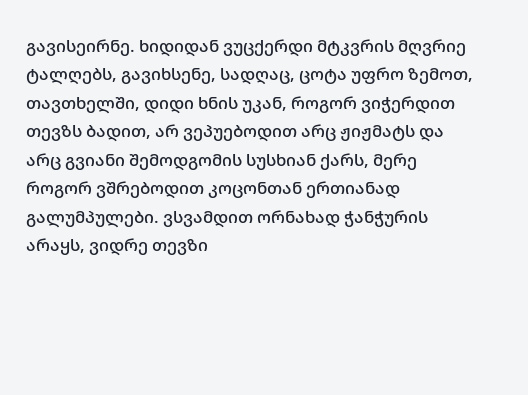გავისეირნე. ხიდიდან ვუცქერდი მტკვრის მღვრიე ტალღებს, გავიხსენე, სადღაც, ცოტა უფრო ზემოთ, თავთხელში, დიდი ხნის უკან, როგორ ვიჭერდით თევზს ბადით, არ ვეპუებოდით არც ჟიჟმატს და არც გვიანი შემოდგომის სუსხიან ქარს, მერე როგორ ვშრებოდით კოცონთან ერთიანად გალუმპულები. ვსვამდით ორნახად ჭანჭურის არაყს, ვიდრე თევზი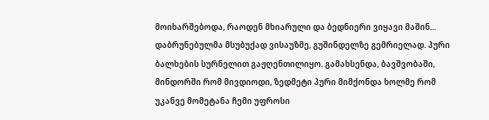მოიხარშებოდა, რაოდენ მხიარული და ბედნიერი ვიყავი მაშინ...
დაბრუნებულმა მსუბუქად ვისაუზმე, გუშინდელზე გემრიელად. პური ბალხების სურნელით გაჟღენთილიყო. გამახსენდა, ბავშვობაში, მინდორში რომ მივდიოდი, ზედმეტი პური მიმქონდა ხოლმე რომ უკანვე მომეტანა ჩემი უფროსი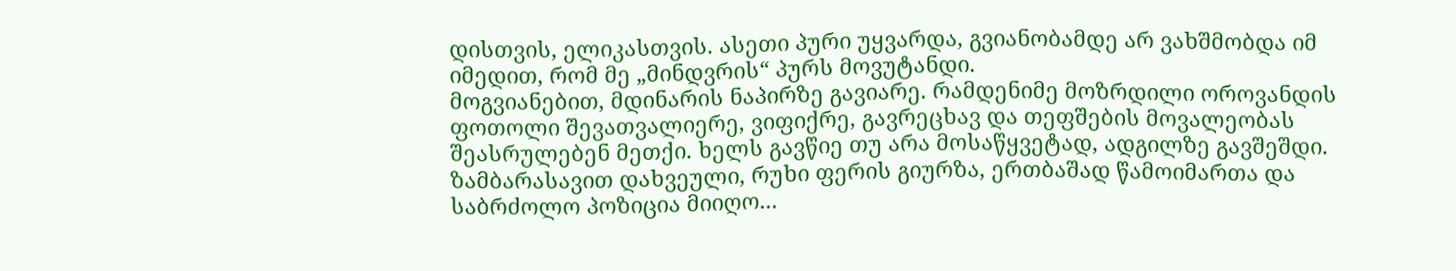დისთვის, ელიკასთვის. ასეთი პური უყვარდა, გვიანობამდე არ ვახშმობდა იმ იმედით, რომ მე „მინდვრის“ პურს მოვუტანდი.
მოგვიანებით, მდინარის ნაპირზე გავიარე. რამდენიმე მოზრდილი ოროვანდის ფოთოლი შევათვალიერე, ვიფიქრე, გავრეცხავ და თეფშების მოვალეობას შეასრულებენ მეთქი. ხელს გავწიე თუ არა მოსაწყვეტად, ადგილზე გავშეშდი. ზამბარასავით დახვეული, რუხი ფერის გიურზა, ერთბაშად წამოიმართა და საბრძოლო პოზიცია მიიღო...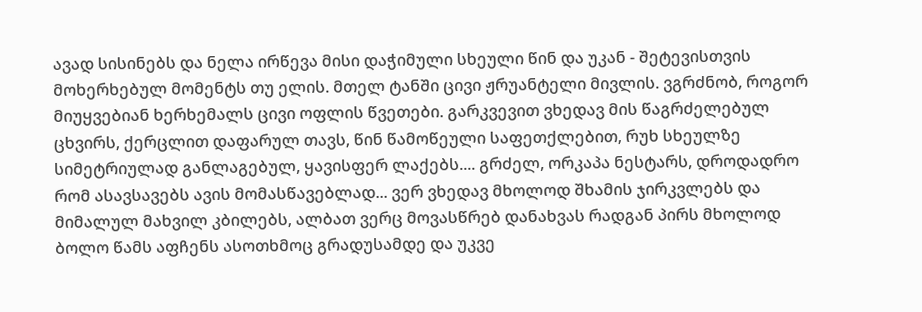ავად სისინებს და ნელა ირწევა მისი დაჭიმული სხეული წინ და უკან - შეტევისთვის მოხერხებულ მომენტს თუ ელის. მთელ ტანში ცივი ჟრუანტელი მივლის. ვგრძნობ, როგორ მიუყვებიან ხერხემალს ცივი ოფლის წვეთები. გარკვევით ვხედავ მის წაგრძელებულ ცხვირს, ქერცლით დაფარულ თავს, წინ წამოწეული საფეთქლებით, რუხ სხეულზე სიმეტრიულად განლაგებულ, ყავისფერ ლაქებს.... გრძელ, ორკაპა ნესტარს, დროდადრო რომ ასავსავებს ავის მომასწავებლად... ვერ ვხედავ მხოლოდ შხამის ჯირკვლებს და მიმალულ მახვილ კბილებს, ალბათ ვერც მოვასწრებ დანახვას რადგან პირს მხოლოდ ბოლო წამს აფჩენს ასოთხმოც გრადუსამდე და უკვე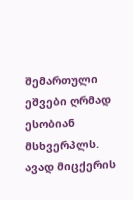შემართული ეშვები ღრმად ესობიან მსხვერპლს.
ავად მიცქერის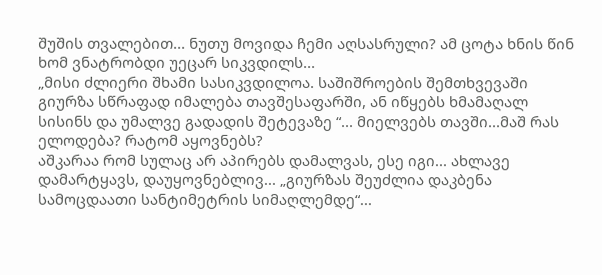შუშის თვალებით... ნუთუ მოვიდა ჩემი აღსასრული? ამ ცოტა ხნის წინ ხომ ვნატრობდი უეცარ სიკვდილს...
„მისი ძლიერი შხამი სასიკვდილოა. საშიშროების შემთხვევაში გიურზა სწრაფად იმალება თავშესაფარში, ან იწყებს ხმამაღალ სისინს და უმალვე გადადის შეტევაზე “... მიელვებს თავში...მაშ რას ელოდება? რატომ აყოვნებს?
აშკარაა რომ სულაც არ აპირებს დამალვას, ესე იგი... ახლავე დამარტყავს, დაუყოვნებლივ... „გიურზას შეუძლია დაკბენა სამოცდაათი სანტიმეტრის სიმაღლემდე“...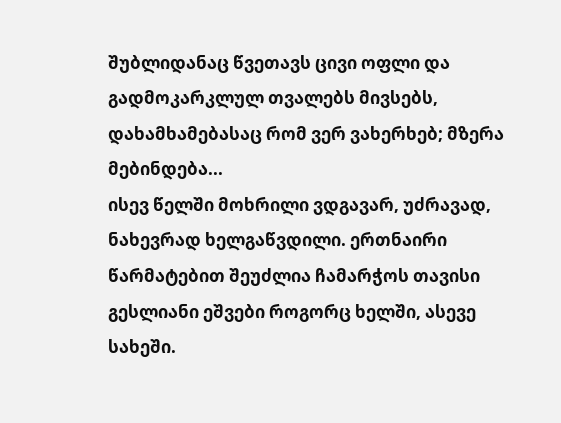შუბლიდანაც წვეთავს ცივი ოფლი და გადმოკარკლულ თვალებს მივსებს, დახამხამებასაც რომ ვერ ვახერხებ; მზერა მებინდება...
ისევ წელში მოხრილი ვდგავარ, უძრავად, ნახევრად ხელგაწვდილი. ერთნაირი წარმატებით შეუძლია ჩამარჭოს თავისი გესლიანი ეშვები როგორც ხელში, ასევე სახეში.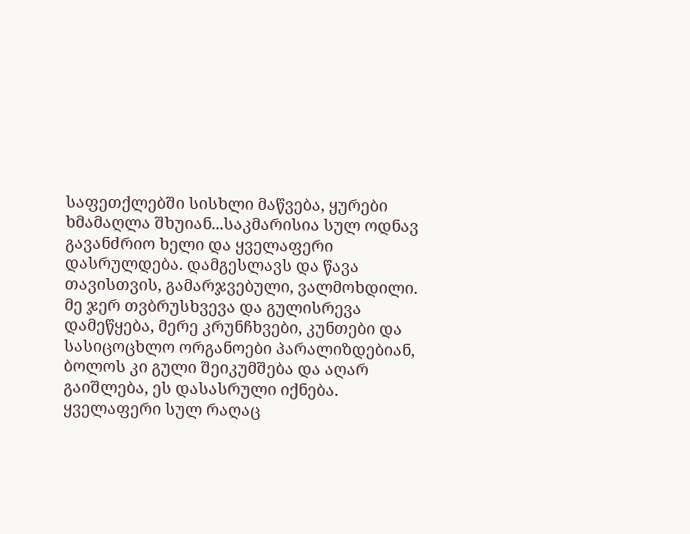საფეთქლებში სისხლი მაწვება, ყურები ხმამაღლა შხუიან...საკმარისია სულ ოდნავ გავანძრიო ხელი და ყველაფერი დასრულდება. დამგესლავს და წავა თავისთვის, გამარჯვებული, ვალმოხდილი. მე ჯერ თვბრუსხვევა და გულისრევა დამეწყება, მერე კრუნჩხვები, კუნთები და სასიცოცხლო ორგანოები პარალიზდებიან, ბოლოს კი გული შეიკუმშება და აღარ გაიშლება, ეს დასასრული იქნება. ყველაფერი სულ რაღაც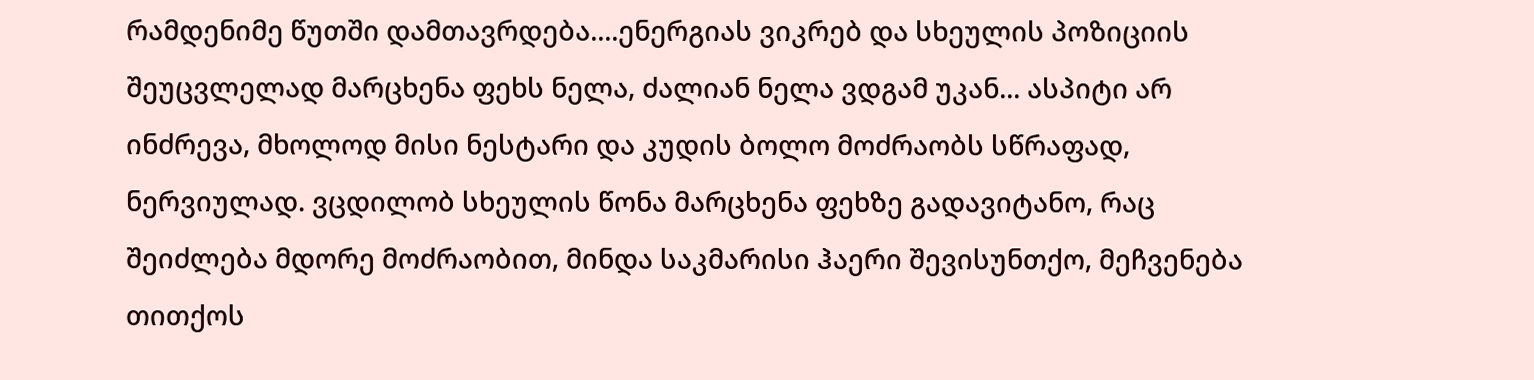რამდენიმე წუთში დამთავრდება....ენერგიას ვიკრებ და სხეულის პოზიციის შეუცვლელად მარცხენა ფეხს ნელა, ძალიან ნელა ვდგამ უკან... ასპიტი არ ინძრევა, მხოლოდ მისი ნესტარი და კუდის ბოლო მოძრაობს სწრაფად, ნერვიულად. ვცდილობ სხეულის წონა მარცხენა ფეხზე გადავიტანო, რაც შეიძლება მდორე მოძრაობით, მინდა საკმარისი ჰაერი შევისუნთქო, მეჩვენება თითქოს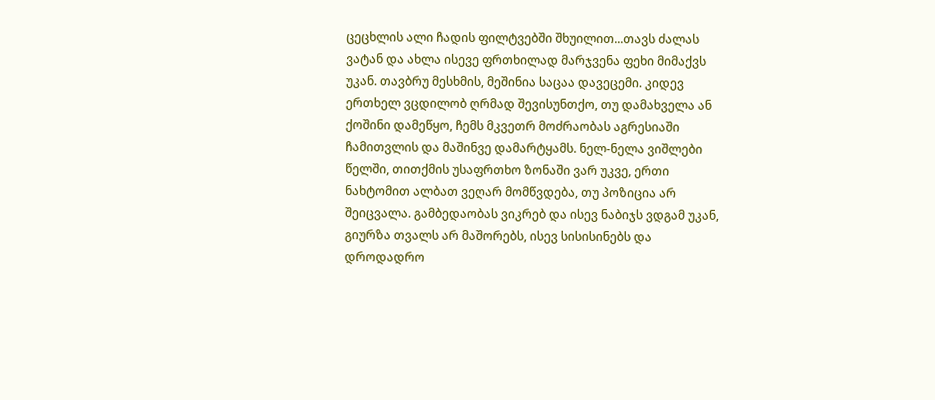ცეცხლის ალი ჩადის ფილტვებში შხუილით...თავს ძალას ვატან და ახლა ისევე ფრთხილად მარჯვენა ფეხი მიმაქვს უკან. თავბრუ მესხმის, მეშინია საცაა დავეცემი. კიდევ ერთხელ ვცდილობ ღრმად შევისუნთქო, თუ დამახველა ან ქოშინი დამეწყო, ჩემს მკვეთრ მოძრაობას აგრესიაში ჩამითვლის და მაშინვე დამარტყამს. ნელ-ნელა ვიშლები წელში, თითქმის უსაფრთხო ზონაში ვარ უკვე, ერთი ნახტომით ალბათ ვეღარ მომწვდება, თუ პოზიცია არ შეიცვალა. გამბედაობას ვიკრებ და ისევ ნაბიჯს ვდგამ უკან, გიურზა თვალს არ მაშორებს, ისევ სისისინებს და დროდადრო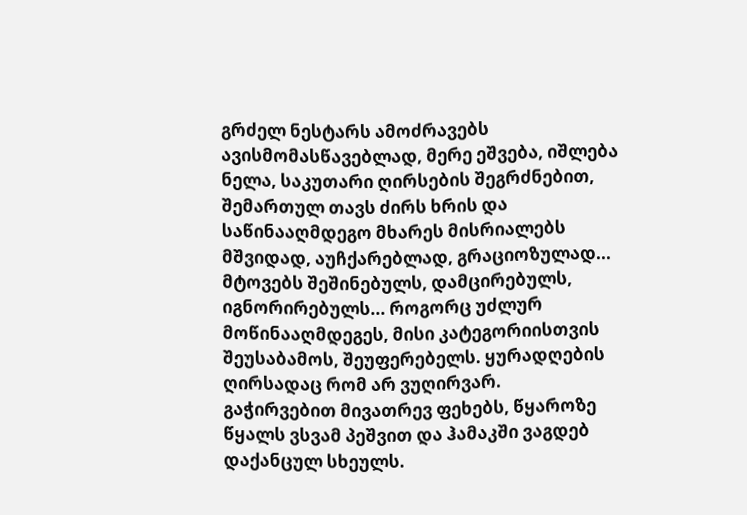გრძელ ნესტარს ამოძრავებს ავისმომასწავებლად, მერე ეშვება, იშლება ნელა, საკუთარი ღირსების შეგრძნებით, შემართულ თავს ძირს ხრის და საწინააღმდეგო მხარეს მისრიალებს მშვიდად, აუჩქარებლად, გრაციოზულად... მტოვებს შეშინებულს, დამცირებულს, იგნორირებულს... როგორც უძლურ მოწინააღმდეგეს, მისი კატეგორიისთვის შეუსაბამოს, შეუფერებელს. ყურადღების ღირსადაც რომ არ ვუღირვარ.
გაჭირვებით მივათრევ ფეხებს, წყაროზე წყალს ვსვამ პეშვით და ჰამაკში ვაგდებ დაქანცულ სხეულს.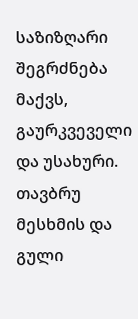საზიზღარი შეგრძნება მაქვს, გაურკვეველი და უსახური. თავბრუ მესხმის და გული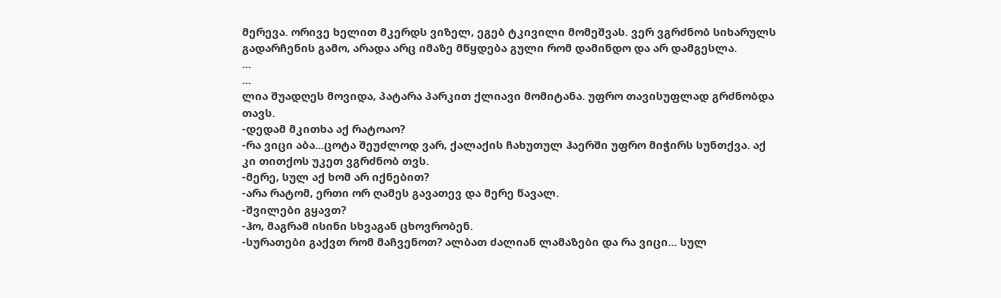მერევა. ორივე ხელით მკერდს ვიზელ, ეგებ ტკივილი მომეშვას. ვერ ვგრძნობ სიხარულს გადარჩენის გამო, არადა არც იმაზე მწყდება გული რომ დამინდო და არ დამგესლა.
...
...
ლია შუადღეს მოვიდა, პატარა პარკით ქლიავი მომიტანა. უფრო თავისუფლად გრძნობდა თავს.
-დედამ მკითხა აქ რატოაო?
-რა ვიცი აბა...ცოტა შეუძლოდ ვარ, ქალაქის ჩახუთულ ჰაერში უფრო მიჭირს სუნთქვა. აქ კი თითქოს უკეთ ვგრძნობ თვს.
-მერე, სულ აქ ხომ არ იქნებით?
-არა რატომ, ერთი ორ ღამეს გავათევ და მერე წავალ.
-შვილები გყავთ?
-ჰო, მაგრამ ისინი სხვაგან ცხოვრობენ.
-სურათები გაქვთ რომ მაჩვენოთ? ალბათ ძალიან ლამაზები და რა ვიცი... სულ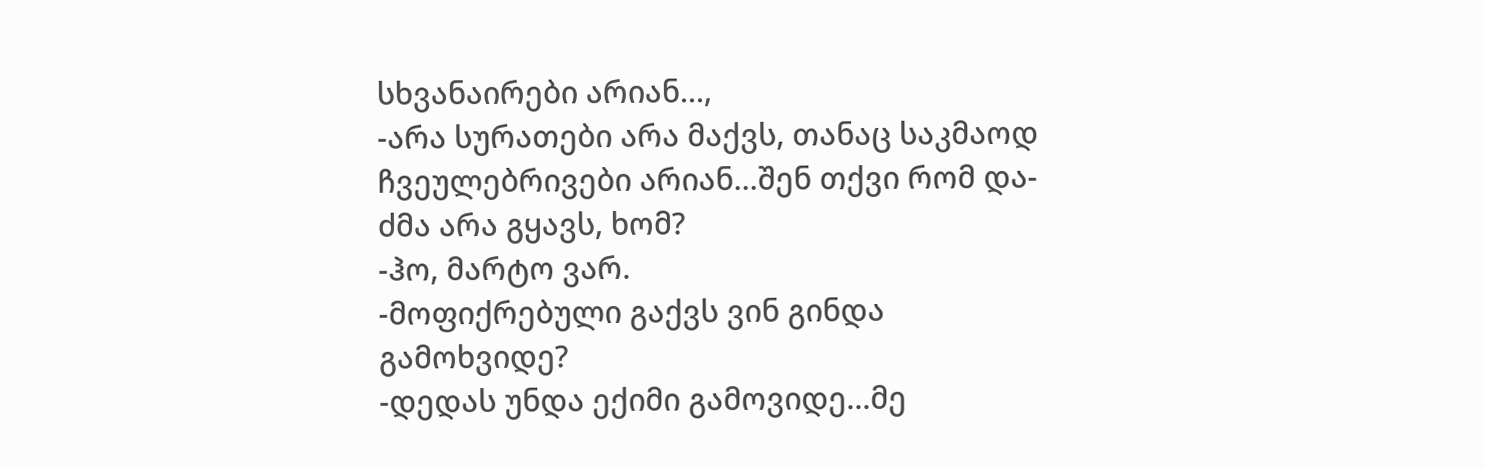სხვანაირები არიან...,
-არა სურათები არა მაქვს, თანაც საკმაოდ ჩვეულებრივები არიან...შენ თქვი რომ და-ძმა არა გყავს, ხომ?
-ჰო, მარტო ვარ.
-მოფიქრებული გაქვს ვინ გინდა გამოხვიდე?
-დედას უნდა ექიმი გამოვიდე...მე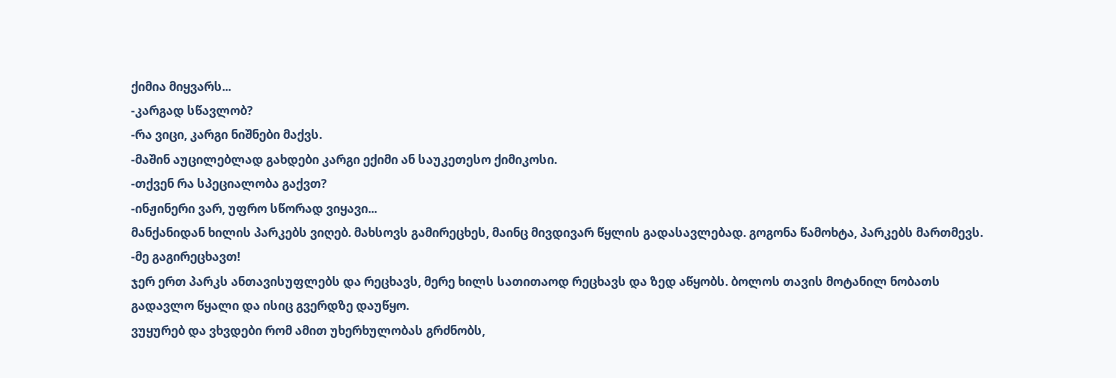ქიმია მიყვარს...
-კარგად სწავლობ?
-რა ვიცი, კარგი ნიშნები მაქვს.
-მაშინ აუცილებლად გახდები კარგი ექიმი ან საუკეთესო ქიმიკოსი.
-თქვენ რა სპეციალობა გაქვთ?
-ინჟინერი ვარ, უფრო სწორად ვიყავი...
მანქანიდან ხილის პარკებს ვიღებ. მახსოვს გამირეცხეს, მაინც მივდივარ წყლის გადასავლებად. გოგონა წამოხტა, პარკებს მართმევს.
-მე გაგირეცხავთ!
ჯერ ერთ პარკს ანთავისუფლებს და რეცხავს, მერე ხილს სათითაოდ რეცხავს და ზედ აწყობს. ბოლოს თავის მოტანილ ნობათს გადავლო წყალი და ისიც გვერდზე დაუწყო.
ვუყურებ და ვხვდები რომ ამით უხერხულობას გრძნობს,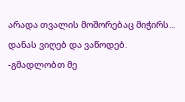არადა თვალის მოშორებაც მიჭირს...
დანას ვიღებ და ვაწოდებ.
-გმადლობთ მე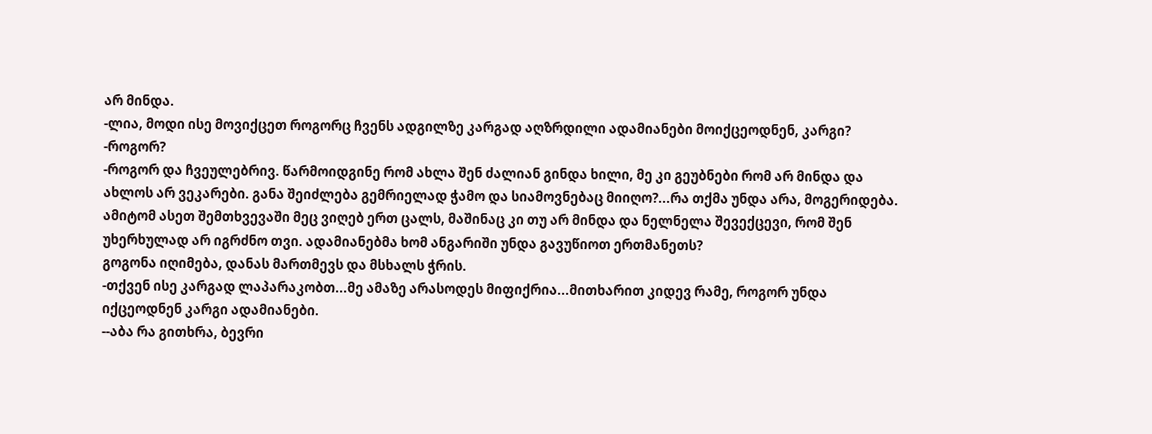არ მინდა.
-ლია, მოდი ისე მოვიქცეთ როგორც ჩვენს ადგილზე კარგად აღზრდილი ადამიანები მოიქცეოდნენ, კარგი?
-როგორ?
-როგორ და ჩვეულებრივ. წარმოიდგინე რომ ახლა შენ ძალიან გინდა ხილი, მე კი გეუბნები რომ არ მინდა და ახლოს არ ვეკარები. განა შეიძლება გემრიელად ჭამო და სიამოვნებაც მიიღო?...რა თქმა უნდა არა, მოგერიდება. ამიტომ ასეთ შემთხვევაში მეც ვიღებ ერთ ცალს, მაშინაც კი თუ არ მინდა და ნელნელა შევექცევი, რომ შენ უხერხულად არ იგრძნო თვი. ადამიანებმა ხომ ანგარიში უნდა გავუწიოთ ერთმანეთს?
გოგონა იღიმება, დანას მართმევს და მსხალს ჭრის.
-თქვენ ისე კარგად ლაპარაკობთ...მე ამაზე არასოდეს მიფიქრია...მითხარით კიდევ რამე, როგორ უნდა იქცეოდნენ კარგი ადამიანები.
--აბა რა გითხრა, ბევრი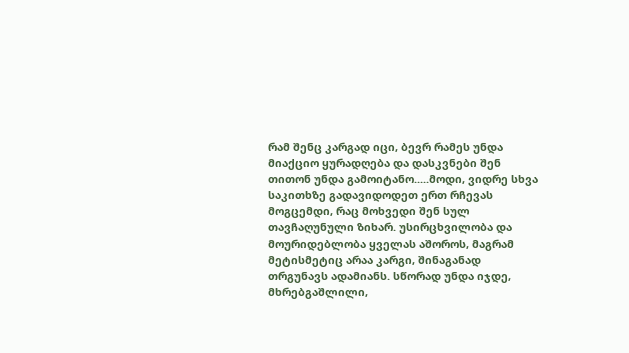რამ შენც კარგად იცი, ბევრ რამეს უნდა მიაქციო ყურადღება და დასკვნები შენ თითონ უნდა გამოიტანო.....მოდი, ვიდრე სხვა საკითხზე გადავიდოდეთ ერთ რჩევას მოგცემდი, რაც მოხვედი შენ სულ თავჩაღუნული ზიხარ. უსირცხვილობა და მოურიდებლობა ყველას აშოროს, მაგრამ მეტისმეტიც არაა კარგი, შინაგანად თრგუნავს ადამიანს. სწორად უნდა იჯდე, მხრებგაშლილი,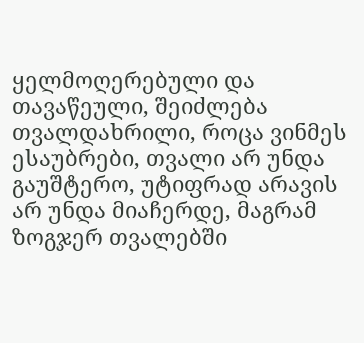ყელმოღერებული და თავაწეული, შეიძლება თვალდახრილი, როცა ვინმეს ესაუბრები, თვალი არ უნდა გაუშტერო, უტიფრად არავის არ უნდა მიაჩერდე, მაგრამ ზოგჯერ თვალებში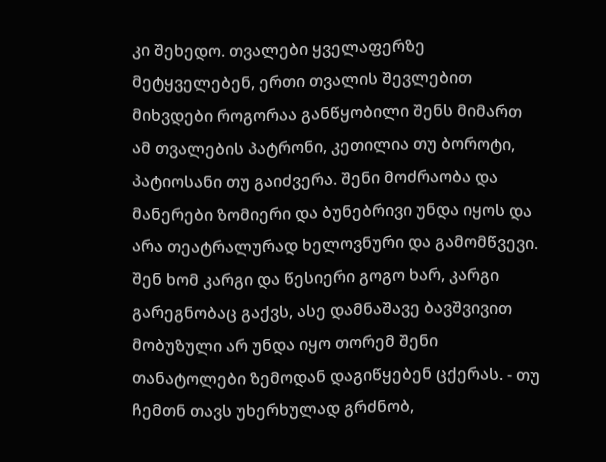კი შეხედო. თვალები ყველაფერზე მეტყველებენ, ერთი თვალის შევლებით მიხვდები როგორაა განწყობილი შენს მიმართ ამ თვალების პატრონი, კეთილია თუ ბოროტი, პატიოსანი თუ გაიძვერა. შენი მოძრაობა და მანერები ზომიერი და ბუნებრივი უნდა იყოს და არა თეატრალურად ხელოვნური და გამომწვევი. შენ ხომ კარგი და წესიერი გოგო ხარ, კარგი გარეგნობაც გაქვს, ასე დამნაშავე ბავშვივით მობუზული არ უნდა იყო თორემ შენი თანატოლები ზემოდან დაგიწყებენ ცქერას. - თუ ჩემთნ თავს უხერხულად გრძნობ,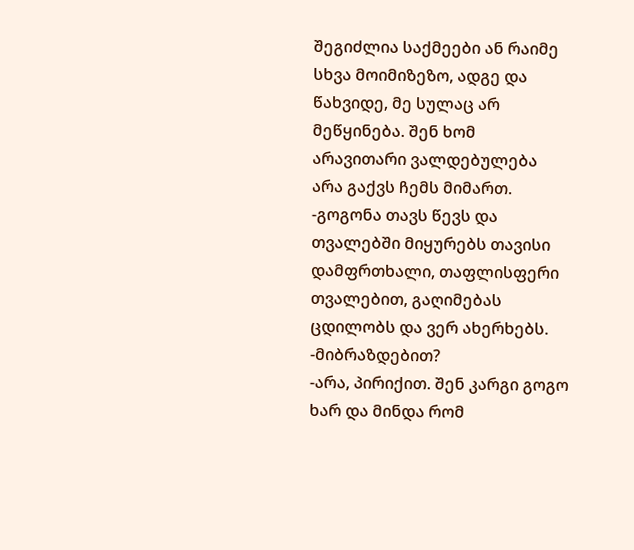შეგიძლია საქმეები ან რაიმე სხვა მოიმიზეზო, ადგე და წახვიდე, მე სულაც არ მეწყინება. შენ ხომ არავითარი ვალდებულება არა გაქვს ჩემს მიმართ.
-გოგონა თავს წევს და თვალებში მიყურებს თავისი დამფრთხალი, თაფლისფერი თვალებით, გაღიმებას ცდილობს და ვერ ახერხებს.
-მიბრაზდებით?
-არა, პირიქით. შენ კარგი გოგო ხარ და მინდა რომ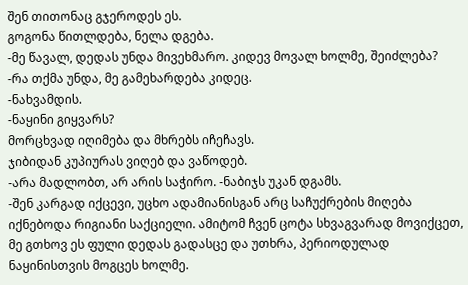შენ თითონაც გჯეროდეს ეს.
გოგონა წითლდება, ნელა დგება.
-მე წავალ, დედას უნდა მივეხმარო. კიდევ მოვალ ხოლმე, შეიძლება?
-რა თქმა უნდა, მე გამეხარდება კიდეც.
-ნახვამდის.
-ნაყინი გიყვარს?
მორცხვად იღიმება და მხრებს იჩეჩავს.
ჯიბიდან კუპიურას ვიღებ და ვაწოდებ.
-არა მადლობთ, არ არის საჭირო. -ნაბიჯს უკან დგამს.
-შენ კარგად იქცევი, უცხო ადამიანისგან არც საჩუქრების მიღება იქნებოდა რიგიანი საქციელი. ამიტომ ჩვენ ცოტა სხვაგვარად მოვიქცეთ, მე გთხოვ ეს ფული დედას გადასცე და უთხრა, პერიოდულად ნაყინისთვის მოგცეს ხოლმე.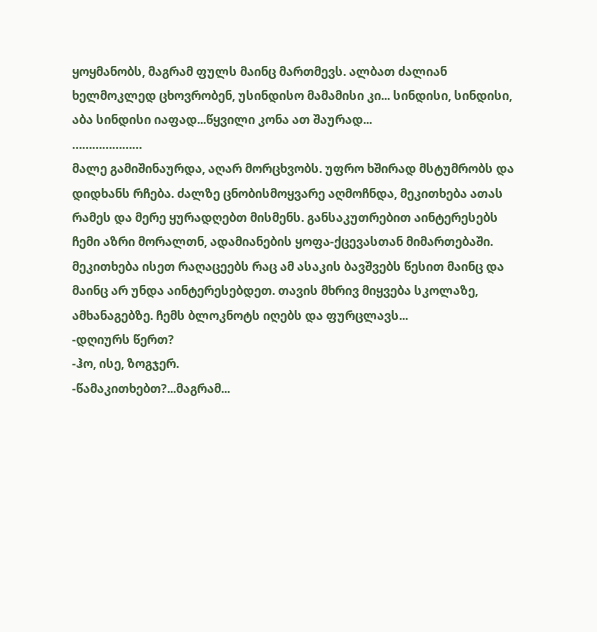ყოყმანობს, მაგრამ ფულს მაინც მართმევს. ალბათ ძალიან ხელმოკლედ ცხოვრობენ, უსინდისო მამამისი კი... სინდისი, სინდისი, აბა სინდისი იაფად...წყვილი კონა ათ შაურად...
…………………
მალე გამიშინაურდა, აღარ მორცხვობს. უფრო ხშირად მსტუმრობს და დიდხანს რჩება. ძალზე ცნობისმოყვარე აღმოჩნდა, მეკითხება ათას რამეს და მერე ყურადღებთ მისმენს. განსაკუთრებით აინტერესებს ჩემი აზრი მორალთნ, ადამიანების ყოფა-ქცევასთან მიმართებაში. მეკითხება ისეთ რაღაცეებს რაც ამ ასაკის ბავშვებს წესით მაინც და მაინც არ უნდა აინტერესებდეთ. თავის მხრივ მიყვება სკოლაზე, ამხანაგებზე. ჩემს ბლოკნოტს იღებს და ფურცლავს...
-დღიურს წერთ?
-ჰო, ისე, ზოგჯერ.
-წამაკითხებთ?...მაგრამ...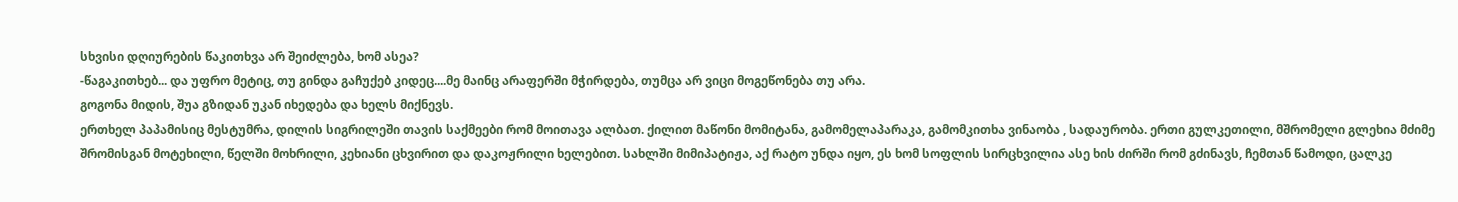სხვისი დღიურების წაკითხვა არ შეიძლება, ხომ ასეა?
-წაგაკითხებ... და უფრო მეტიც, თუ გინდა გაჩუქებ კიდეც....მე მაინც არაფერში მჭირდება, თუმცა არ ვიცი მოგეწონება თუ არა.
გოგონა მიდის, შუა გზიდან უკან იხედება და ხელს მიქნევს.
ერთხელ პაპამისიც მესტუმრა, დილის სიგრილეში თავის საქმეები რომ მოითავა ალბათ. ქილით მაწონი მომიტანა, გამომელაპარაკა, გამომკითხა ვინაობა , სადაურობა. ერთი გულკეთილი, მშრომელი გლეხია მძიმე შრომისგან მოტეხილი, წელში მოხრილი, კეხიანი ცხვირით და დაკოჟრილი ხელებით. სახლში მიმიპატიჟა, აქ რატო უნდა იყო, ეს ხომ სოფლის სირცხვილია ასე ხის ძირში რომ გძინავს, ჩემთან წამოდი, ცალკე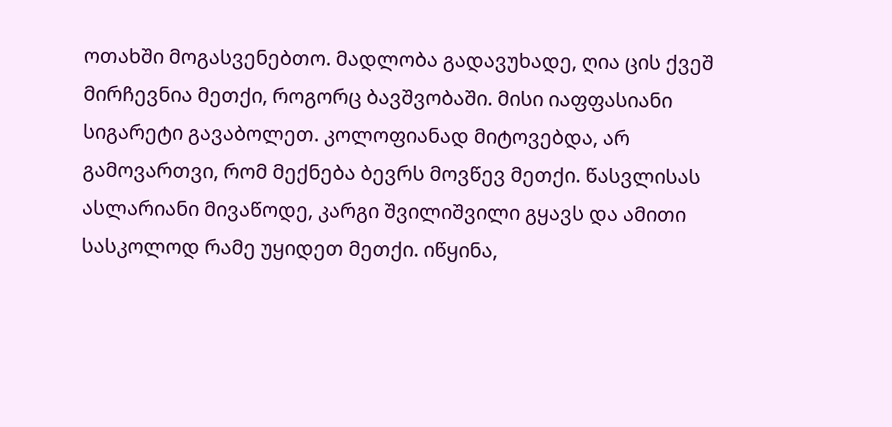ოთახში მოგასვენებთო. მადლობა გადავუხადე, ღია ცის ქვეშ მირჩევნია მეთქი, როგორც ბავშვობაში. მისი იაფფასიანი სიგარეტი გავაბოლეთ. კოლოფიანად მიტოვებდა, არ გამოვართვი, რომ მექნება ბევრს მოვწევ მეთქი. წასვლისას ასლარიანი მივაწოდე, კარგი შვილიშვილი გყავს და ამითი სასკოლოდ რამე უყიდეთ მეთქი. იწყინა,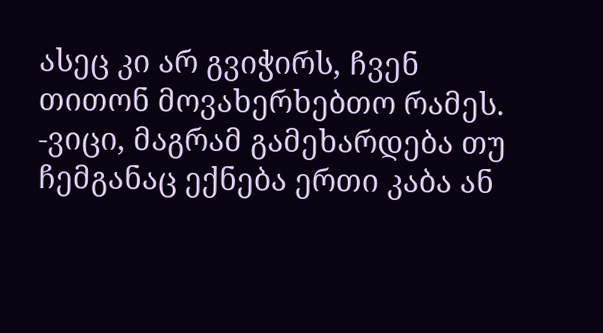ასეც კი არ გვიჭირს, ჩვენ თითონ მოვახერხებთო რამეს.
-ვიცი, მაგრამ გამეხარდება თუ ჩემგანაც ექნება ერთი კაბა ან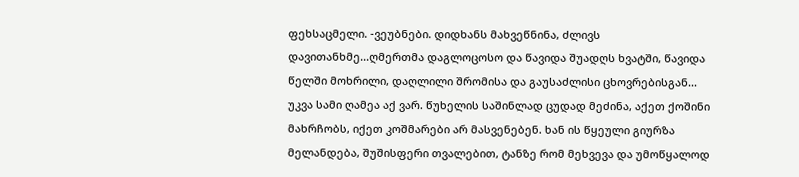ფეხსაცმელი. -ვეუბნები. დიდხანს მახვეწნინა, ძლივს დავითანხმე...ღმერთმა დაგლოცოსო და წავიდა შუადღს ხვატში, წავიდა წელში მოხრილი, დაღლილი შრომისა და გაუსაძლისი ცხოვრებისგან...
უკვა სამი ღამეა აქ ვარ. წუხელის საშინლად ცუდად მეძინა, აქეთ ქოშინი მახრჩობს, იქეთ კოშმარები არ მასვენებენ. ხან ის წყეული გიურზა მელანდება, შუშისფერი თვალებით, ტანზე რომ მეხვევა და უმოწყალოდ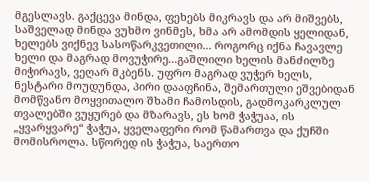მგესლავს. გაქცევა მინდა, ფეხებს მიკრავს და არ მიშვებს, საშველად მინდა ვუხმო ვინმეს, ხმა არ ამომდის ყელიდან, ხელებს ვიქნევ სასოწარკვეთილი... როგორც იქნა ჩავავლე ხელი და მაგრად მოვუჭირე...გაშლილი ხელის მანძილზე მიჭირავს, ვეღარ მკბენს. უფრო მაგრად ვუჭერ ხელს, ნესტარი მოუდუნდა, პირი დააფჩინა, შემართული ეშვებიდან მომწვანო მოყვითალო შხამი ჩამოსდის, გადმოკარკლულ თვალებში ვუყურებ და მზარავს, ეს ხომ ჭაჭუაა, ის „ყვარყვარე“ ჭაჭუა, ყველაფერი რომ წამართვა და ქუჩში მომისროლა. სწორედ ის ჭაჭუა, საერთო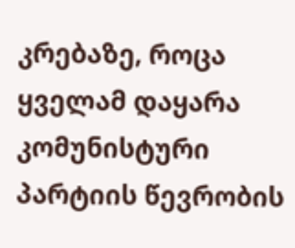კრებაზე, როცა ყველამ დაყარა კომუნისტური პარტიის წევრობის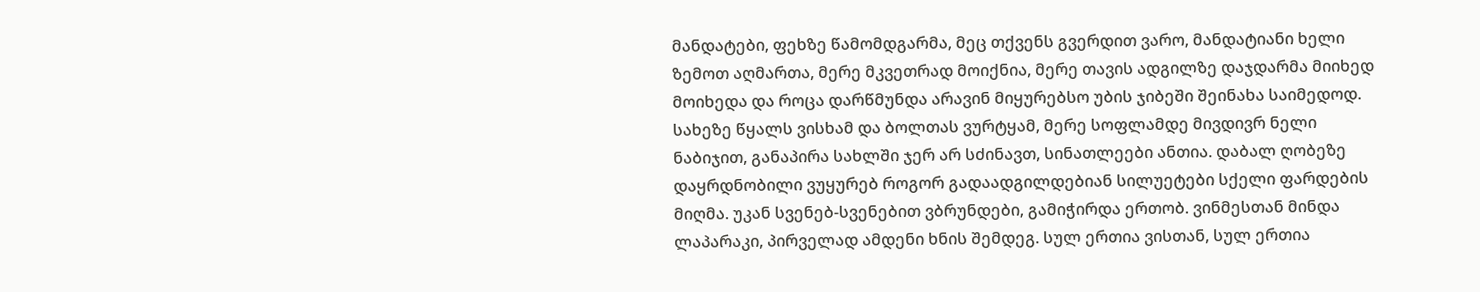მანდატები, ფეხზე წამომდგარმა, მეც თქვენს გვერდით ვარო, მანდატიანი ხელი ზემოთ აღმართა, მერე მკვეთრად მოიქნია, მერე თავის ადგილზე დაჯდარმა მიიხედ მოიხედა და როცა დარწმუნდა არავინ მიყურებსო უბის ჯიბეში შეინახა საიმედოდ.
სახეზე წყალს ვისხამ და ბოლთას ვურტყამ, მერე სოფლამდე მივდივრ ნელი ნაბიჯით, განაპირა სახლში ჯერ არ სძინავთ, სინათლეები ანთია. დაბალ ღობეზე დაყრდნობილი ვუყურებ როგორ გადაადგილდებიან სილუეტები სქელი ფარდების მიღმა. უკან სვენებ-სვენებით ვბრუნდები, გამიჭირდა ერთობ. ვინმესთან მინდა ლაპარაკი, პირველად ამდენი ხნის შემდეგ. სულ ერთია ვისთან, სულ ერთია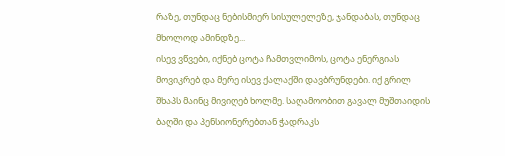რაზე, თუნდაც ნებისმიერ სისულელეზე, ჯანდაბას, თუნდაც მხოლოდ ამინდზე...
ისევ ვწვები, იქნებ ცოტა ჩამთვლიმოს, ცოტა ენერგიას მოვიკრებ და მერე ისევ ქალაქში დავბრუნდები. იქ გრილ შხაპს მაინც მივიღებ ხოლმე. საღამოობით გავალ მუშთაიდის ბაღში და პენსიონერებთან ჭადრაკს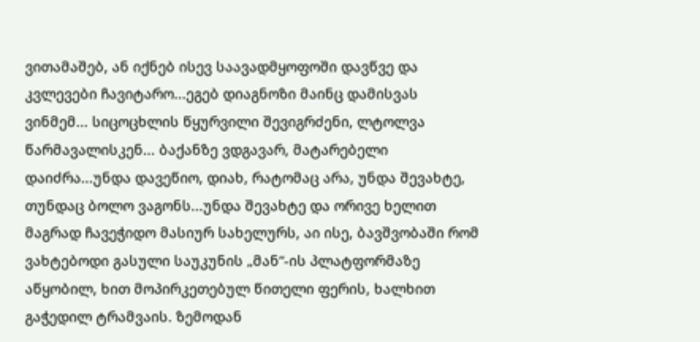ვითამაშებ, ან იქნებ ისევ საავადმყოფოში დავწვე და კვლევები ჩავიტარო...ეგებ დიაგნოზი მაინც დამისვას ვინმემ... სიცოცხლის წყურვილი შევიგრძენი, ლტოლვა წარმავალისკენ... ბაქანზე ვდგავარ, მატარებელი დაიძრა...უნდა დავეწიო, დიახ, რატომაც არა, უნდა შევახტე, თუნდაც ბოლო ვაგონს...უნდა შევახტე და ორივე ხელით მაგრად ჩავეჭიდო მასიურ სახელურს, აი ისე, ბავშვობაში რომ ვახტებოდი გასული საუკუნის „მან“-ის პლატფორმაზე აწყობილ, ხით მოპირკეთებულ წითელი ფერის, ხალხით გაჭედილ ტრამვაის. ზემოდან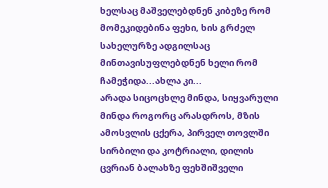ხელსაც მაშველებდნენ კიბეზე რომ მომეკიდებინა ფეხი, ხის გრძელ სახელურზე ადგილსაც მინთავისუფლებდნენ ხელი რომ ჩამეჭიდა...ახლა კი...
არადა სიცოცხლე მინდა, სიყვარული მინდა როგორც არასდროს, მზის ამოსვლის ცქერა, პირველ თოვლში სირბილი და კოტრიალი, დილის ცვრიან ბალახზე ფეხშიშველი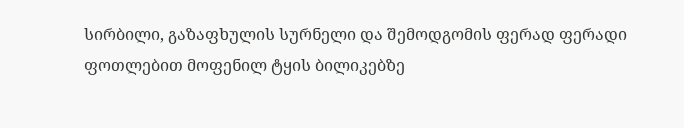სირბილი, გაზაფხულის სურნელი და შემოდგომის ფერად ფერადი ფოთლებით მოფენილ ტყის ბილიკებზე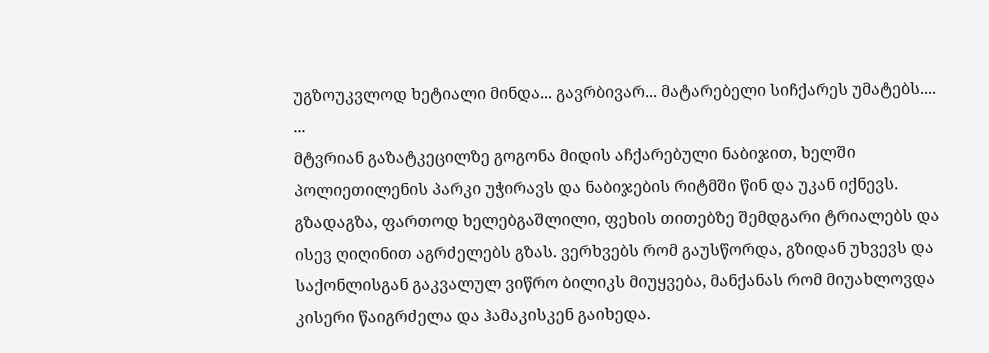უგზოუკვლოდ ხეტიალი მინდა... გავრბივარ... მატარებელი სიჩქარეს უმატებს....
...
მტვრიან გაზატკეცილზე გოგონა მიდის აჩქარებული ნაბიჯით, ხელში პოლიეთილენის პარკი უჭირავს და ნაბიჯების რიტმში წინ და უკან იქნევს. გზადაგზა, ფართოდ ხელებგაშლილი, ფეხის თითებზე შემდგარი ტრიალებს და ისევ ღიღინით აგრძელებს გზას. ვერხვებს რომ გაუსწორდა, გზიდან უხვევს და საქონლისგან გაკვალულ ვიწრო ბილიკს მიუყვება, მანქანას რომ მიუახლოვდა კისერი წაიგრძელა და ჰამაკისკენ გაიხედა.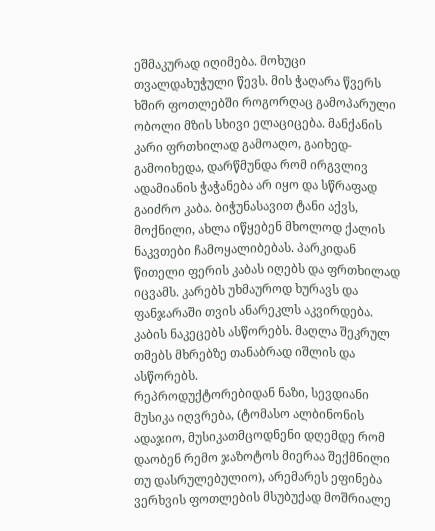ეშმაკურად იღიმება. მოხუცი თვალდახუჭული წევს. მის ჭაღარა წვერს ხშირ ფოთლებში როგორღაც გამოპარული ობოლი მზის სხივი ელაციცება. მანქანის კარი ფრთხილად გამოაღო, გაიხედ-გამოიხედა, დარწმუნდა რომ ირგვლივ ადამიანის ჭაჭანება არ იყო და სწრაფად გაიძრო კაბა. ბიჭუნასავით ტანი აქვს, მოქნილი, ახლა იწყებენ მხოლოდ ქალის ნაკვთები ჩამოყალიბებას. პარკიდან წითელი ფერის კაბას იღებს და ფრთხილად იცვამს. კარებს უხმაუროდ ხურავს და ფანჯარაში თვის ანარეკლს აკვირდება. კაბის ნაკეცებს ასწორებს. მაღლა შეკრულ თმებს მხრებზე თანაბრად იშლის და ასწორებს.
რეპროდუქტორებიდან ნაზი, სევდიანი მუსიკა იღვრება, (ტომასო ალბინონის ადაჯიო, მუსიკათმცოდნენი დღემდე რომ დაობენ რემო ჯაზოტოს მიერაა შექმნილი თუ დასრულებულიო), არემარეს ეფინება ვერხვის ფოთლების მსუბუქად მოშრიალე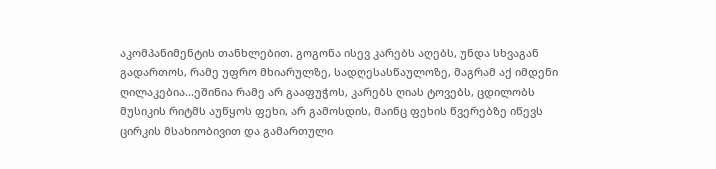აკომპანიმენტის თანხლებით. გოგონა ისევ კარებს აღებს, უნდა სხვაგან გადართოს, რამე უფრო მხიარულზე, სადღესასწაულოზე, მაგრამ აქ იმდენი ღილაკებია...ეშინია რამე არ გააფუჭოს, კარებს ღიას ტოვებს, ცდილობს მუსიკის რიტმს აუწყოს ფეხი, არ გამოსდის, მაინც ფეხის წვერებზე იწევს ცირკის მსახიობივით და გამართული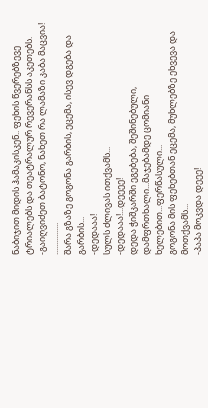ნაბიჯით მიდის ჰამაკისკენ.. ფეხის წვერებზევე ტრიალებს და თეატრალურ რევერანსს აკეთებს.
-გაიღვიძეთ ბატონო, ნახეთ რა ლამაზი კაბა მაცვია!
................
შარა გზაზე გოგონა გარბის, ეცემა, ისევ დგება და გარბის...
-დედააა!
სულს ძლივას ითქვამს...
-დედააა!...დეეეე!
დედა ჭიშკარში ეგებება, შეშინებული, დამფრთხალი...მაჯებამდე ცომიანი ხელებით...ფერწასული...
გოგონა მის ფეხებთან ეცემა, მუხლებზე ეხვევა და მოთქვამს...
-პაპა მოკვდა დეეე!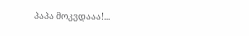პაპა მოკვდააა!...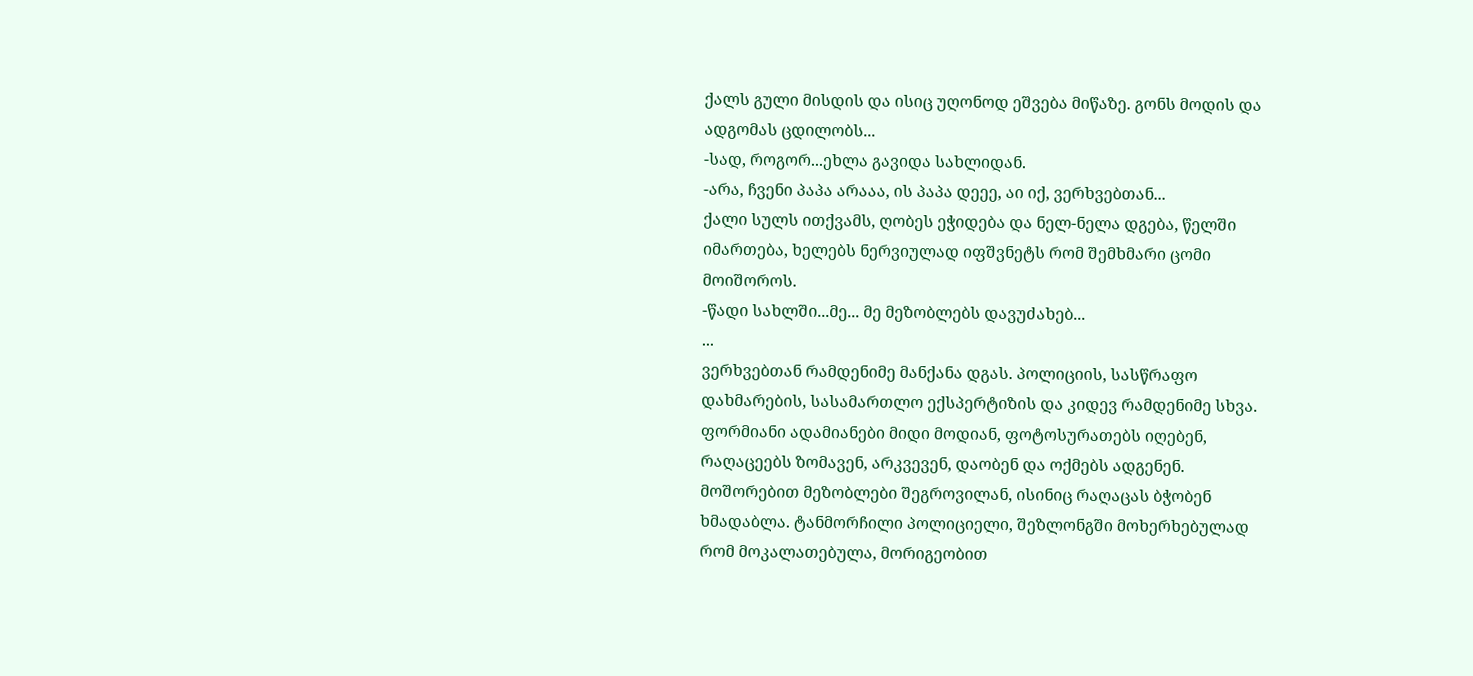ქალს გული მისდის და ისიც უღონოდ ეშვება მიწაზე. გონს მოდის და ადგომას ცდილობს...
-სად, როგორ...ეხლა გავიდა სახლიდან.
-არა, ჩვენი პაპა არააა, ის პაპა დეეე, აი იქ, ვერხვებთან...
ქალი სულს ითქვამს, ღობეს ეჭიდება და ნელ-ნელა დგება, წელში იმართება, ხელებს ნერვიულად იფშვნეტს რომ შემხმარი ცომი მოიშოროს.
-წადი სახლში...მე... მე მეზობლებს დავუძახებ...
...
ვერხვებთან რამდენიმე მანქანა დგას. პოლიციის, სასწრაფო დახმარების, სასამართლო ექსპერტიზის და კიდევ რამდენიმე სხვა. ფორმიანი ადამიანები მიდი მოდიან, ფოტოსურათებს იღებენ, რაღაცეებს ზომავენ, არკვევენ, დაობენ და ოქმებს ადგენენ. მოშორებით მეზობლები შეგროვილან, ისინიც რაღაცას ბჭობენ ხმადაბლა. ტანმორჩილი პოლიციელი, შეზლონგში მოხერხებულად რომ მოკალათებულა, მორიგეობით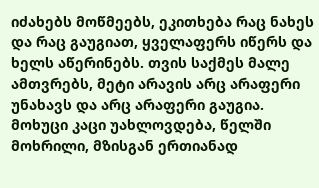იძახებს მოწმეებს, ეკითხება რაც ნახეს და რაც გაუგიათ, ყველაფერს იწერს და ხელს აწერინებს. თვის საქმეს მალე ამთვრებს, მეტი არავის არც არაფერი უნახავს და არც არაფერი გაუგია.
მოხუცი კაცი უახლოვდება, წელში მოხრილი, მზისგან ერთიანად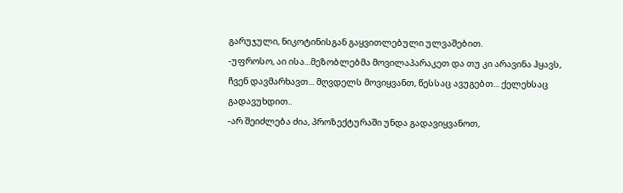გარუჯული, ნიკოტინისგან გაყვითლებული ულვაშებით.
-უფროსო, აი ისა...მეზობლებმა მოვილაპარაკეთ და თუ კი არავინა ჰყავს, ჩვენ დავმარხავთ... მღვდელს მოვიყვანთ, წესსაც ავუგებთ... ქელეხსაც გადავუხდით..
-არ შეიძლება ძია, პროზექტურაში უნდა გადავიყვანოთ,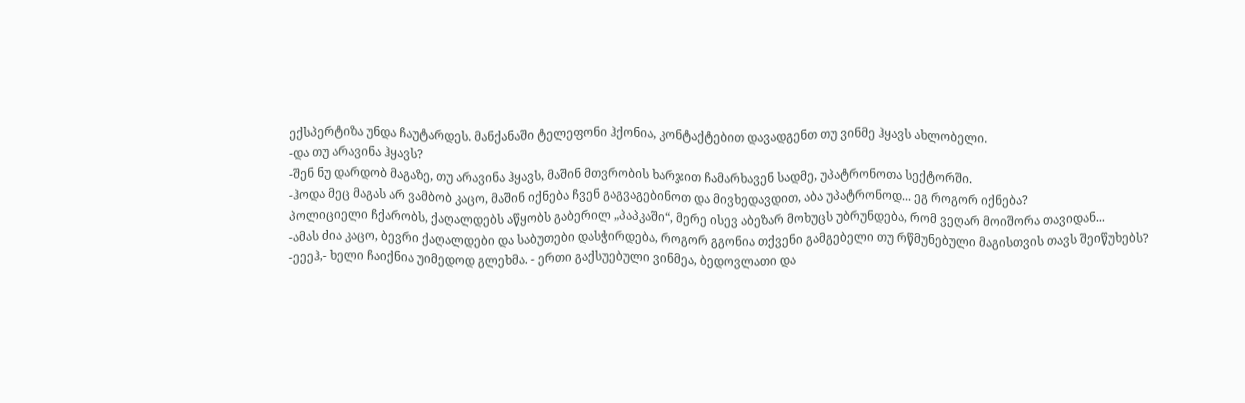ექსპერტიზა უნდა ჩაუტარდეს. მანქანაში ტელეფონი ჰქონია, კონტაქტებით დავადგენთ თუ ვინმე ჰყავს ახლობელი.
-და თუ არავინა ჰყავს?
-შენ ნუ დარდობ მაგაზე, თუ არავინა ჰყავს, მაშინ მთვრობის ხარჯით ჩამარხავენ სადმე, უპატრონოთა სექტორში.
-ჰოდა მეც მაგას არ ვამბობ კაცო, მაშინ იქნება ჩვენ გაგვაგებინოთ და მივხედავდით, აბა უპატრონოდ... ეგ როგორ იქნება?
პოლიციელი ჩქარობს, ქაღალდებს აწყობს გაბერილ „პაპკაში“, მერე ისევ აბეზარ მოხუცს უბრუნდება, რომ ვეღარ მოიშორა თავიდან...
-ამას ძია კაცო, ბევრი ქაღალდები და საბუთები დასჭირდება, როგორ გგონია თქვენი გამგებელი თუ რწმუნებული მაგისთვის თავს შეიწუხებს?
-ეეეჰ,- ხელი ჩაიქნია უიმედოდ გლეხმა. - ერთი გაქსუებული ვინმეა, ბედოვლათი და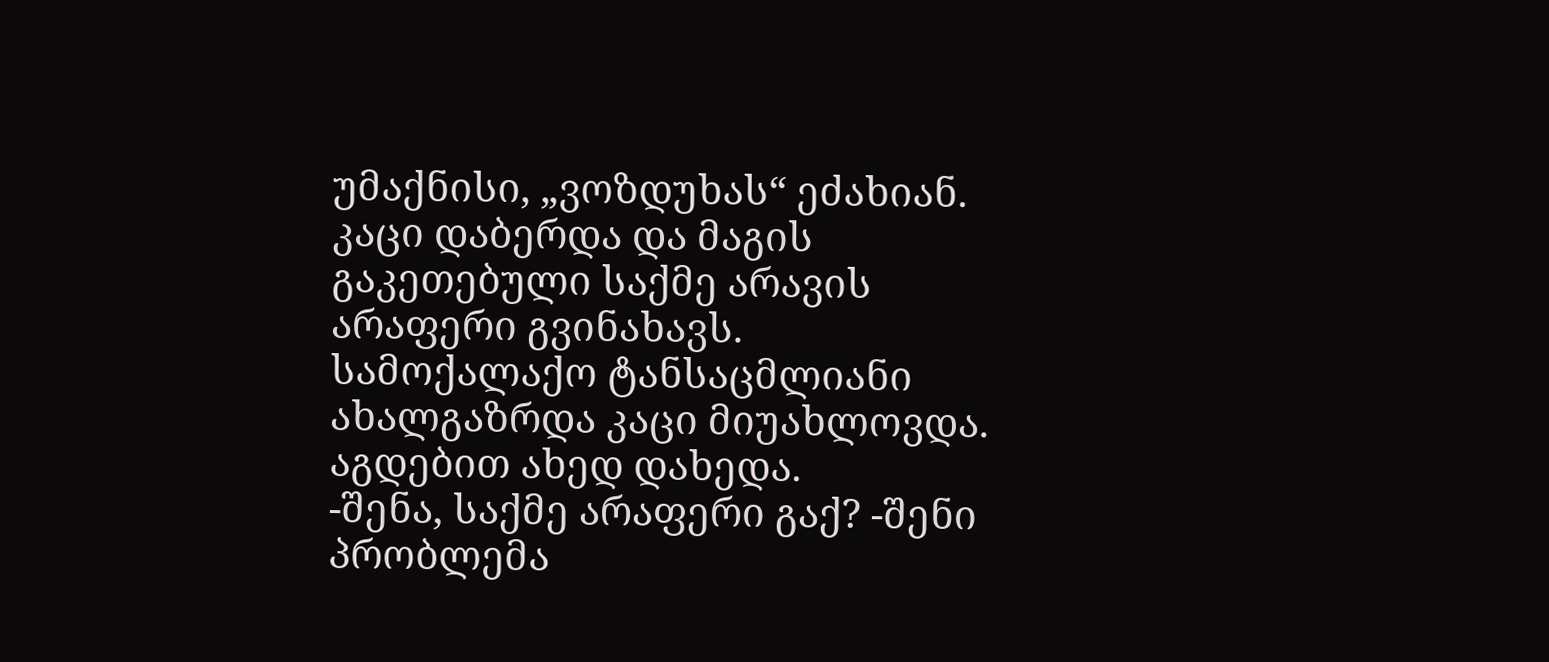უმაქნისი, „ვოზდუხას“ ეძახიან. კაცი დაბერდა და მაგის გაკეთებული საქმე არავის არაფერი გვინახავს.
სამოქალაქო ტანსაცმლიანი ახალგაზრდა კაცი მიუახლოვდა. აგდებით ახედ დახედა.
-შენა, საქმე არაფერი გაქ? -შენი პრობლემა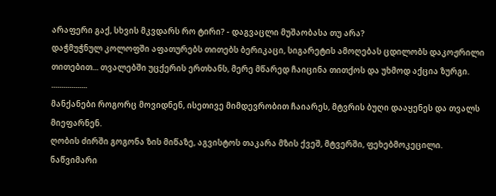არაფერი გაქ, სხვის მკვდარს რო ტირი? - დაგვაცლი მუშაობასა თუ არა?
დაჭმუჭნულ კოლოფში აფათურებს თითებს ბერიკაცი, სიგარეტის ამოღებას ცდილობს დაკოჟრილი თითებით... თვალებში უცქერის ერთხანს, მერე მწარედ ჩაიცინა თითქოს და უხმოდ აქცია ზურგი.
..................
მანქანები როგორც მოვიდნენ, ისეთივე მიმდევრობით ჩაიარეს, მტვრის ბუღი დააყენეს და თვალს მიეფარნენ.
ღობის ძირში გოგონა ზის მიწაზე, აგვისტოს თაკარა მზის ქვეშ, მტვერში, ფეხებმოკეცილი. ნაწვიმარი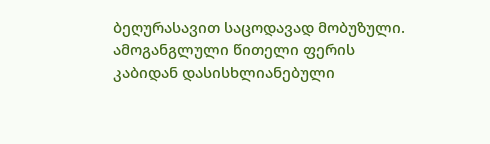ბეღურასავით საცოდავად მობუზული. ამოგანგლული წითელი ფერის კაბიდან დასისხლიანებული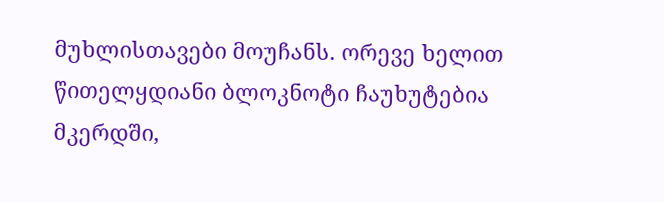მუხლისთავები მოუჩანს. ორევე ხელით წითელყდიანი ბლოკნოტი ჩაუხუტებია მკერდში,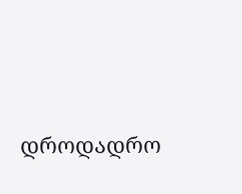დროდადრო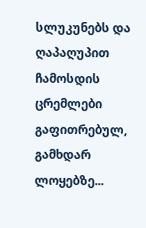სლუკუნებს და ღაპაღუპით ჩამოსდის ცრემლები გაფითრებულ, გამხდარ ლოყებზე...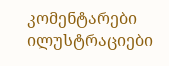კომენტარები ილუსტრაციები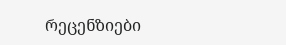რეცენზიები